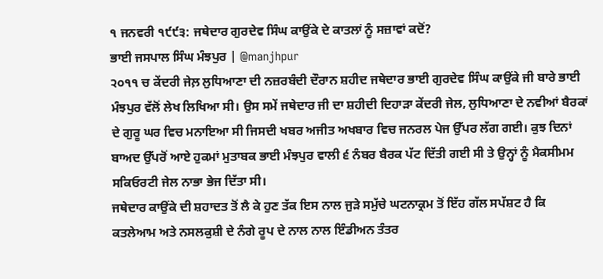੧ ਜਨਵਰੀ ੧੯੯੩: ਜਥੇਦਾਰ ਗੁਰਦੇਵ ਸਿੰਘ ਕਾਉਂਕੇ ਦੇ ਕਾਤਲਾਂ ਨੂੰ ਸਜ਼ਾਵਾਂ ਕਦੋਂ?
ਭਾਈ ਜਸਪਾਲ ਸਿੰਘ ਮੰਝਪੁਰ | @manjhpur
੨੦੧੧ ਚ ਕੇਂਦਰੀ ਜੇਲ਼ ਲੁਧਿਆਣਾ ਦੀ ਨਜ਼ਰਬੰਦੀ ਦੌਰਾਨ ਸ਼ਹੀਦ ਜਥੇਦਾਰ ਭਾਈ ਗੁਰਦੇਵ ਸਿੰਘ ਕਾਉਂਕੇ ਜੀ ਬਾਰੇ ਭਾਈ ਮੰਝਪੁਰ ਵੱਲੋਂ ਲੇਖ ਲਿਖਿਆ ਸੀ। ਉਸ ਸਮੇਂ ਜਥੇਦਾਰ ਜੀ ਦਾ ਸ਼ਹੀਦੀ ਦਿਹਾੜਾ ਕੇਂਦਰੀ ਜੇਲ, ਲੁਧਿਆਣਾ ਦੇ ਨਵੀਆਂ ਬੈਰਕਾਂ ਦੇ ਗੁਰੂ ਘਰ ਵਿਚ ਮਨਾਇਆ ਸੀ ਜਿਸਦੀ ਖਬਰ ਅਜੀਤ ਅਖਬਾਰ ਵਿਚ ਜਨਰਲ ਪੇਜ ਉੱਪਰ ਲੱਗ ਗਈ। ਕੁਝ ਦਿਨਾਂ ਬਾਅਦ ਉੱਪਰੋਂ ਆਏ ਹੁਕਮਾਂ ਮੁਤਾਬਕ ਭਾਈ ਮੰਝਪੁਰ ਵਾਲੀ ੬ ਨੰਬਰ ਬੈਰਕ ਪੱਟ ਦਿੱਤੀ ਗਈ ਸੀ ਤੇ ਉਨ੍ਹਾਂ ਨੂੰ ਮੈਕਸੀਮਮ ਸਕਿਓਰਟੀ ਜੇਲ ਨਾਭਾ ਭੇਜ ਦਿੱਤਾ ਸੀ।
ਜਥੇਦਾਰ ਕਾਉਂਕੇ ਦੀ ਸ਼ਹਾਦਤ ਤੋਂ ਲੈ ਕੇ ਹੁਣ ਤੱਕ ਇਸ ਨਾਲ ਜੁੜੇ ਸਮੁੱਚੇ ਘਟਨਾਕ੍ਰਮ ਤੋਂ ਇੱਹ ਗੱਲ ਸਪੱਸ਼ਟ ਹੈ ਕਿ ਕਤਲੇਆਮ ਅਤੇ ਨਸਲਕੁਸ਼ੀ ਦੇ ਨੰਗੇ ਰੂਪ ਦੇ ਨਾਲ ਨਾਲ ਇੰਡੀਅਨ ਤੰਤਰ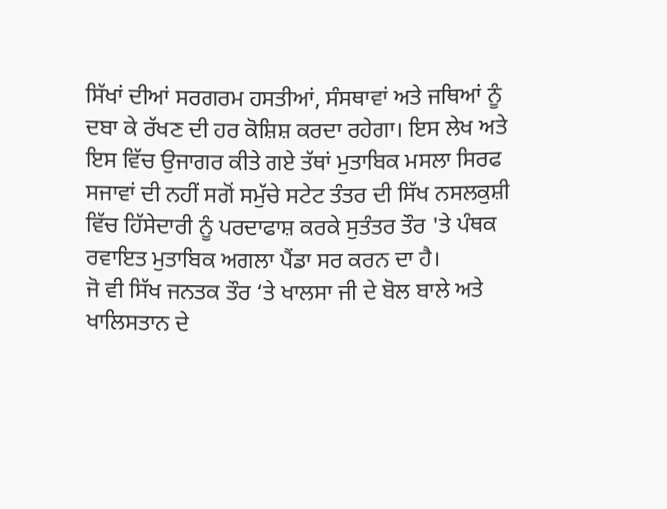ਸਿੱਖਾਂ ਦੀਆਂ ਸਰਗਰਮ ਹਸਤੀਆਂ, ਸੰਸਥਾਵਾਂ ਅਤੇ ਜਥਿਆਂ ਨੂੰ ਦਬਾ ਕੇ ਰੱਖਣ ਦੀ ਹਰ ਕੋਸ਼ਿਸ਼ ਕਰਦਾ ਰਹੇਗਾ। ਇਸ ਲੇਖ ਅਤੇ ਇਸ ਵਿੱਚ ਉਜਾਗਰ ਕੀਤੇ ਗਏ ਤੱਥਾਂ ਮੁਤਾਬਿਕ ਮਸਲਾ ਸਿਰਫ ਸਜਾਵਾਂ ਦੀ ਨਹੀਂ ਸਗੋਂ ਸਮੁੱਚੇ ਸਟੇਟ ਤੰਤਰ ਦੀ ਸਿੱਖ ਨਸਲਕੁਸ਼ੀ ਵਿੱਚ ਹਿੱਸੇਦਾਰੀ ਨੂੰ ਪਰਦਾਫਾਸ਼ ਕਰਕੇ ਸੁਤੰਤਰ ਤੌਰ 'ਤੇ ਪੰਥਕ ਰਵਾਇਤ ਮੁਤਾਬਿਕ ਅਗਲਾ ਪੈਂਡਾ ਸਰ ਕਰਨ ਦਾ ਹੈ।
ਜੋ ਵੀ ਸਿੱਖ ਜਨਤਕ ਤੌਰ ‘ਤੇ ਖਾਲਸਾ ਜੀ ਦੇ ਬੋਲ ਬਾਲੇ ਅਤੇ ਖਾਲਿਸਤਾਨ ਦੇ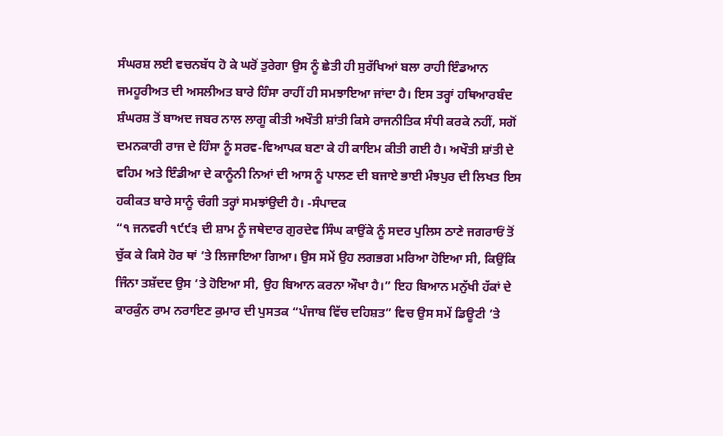ਸੰਘਰਸ਼ ਲਈ ਵਚਨਬੱਧ ਹੋ ਕੇ ਘਰੋਂ ਤੁਰੇਗਾ ਉਸ ਨੂੰ ਛੇਤੀ ਹੀ ਸੁਰੱਖਿਆਂ ਬਲਾ ਰਾਹੀ ਇੰਡਆਨ ਜਮਹੂਰੀਅਤ ਦੀ ਅਸਲੀਅਤ ਬਾਰੇ ਹਿੰਸਾ ਰਾਹੀਂ ਹੀ ਸਮਝਾਇਆ ਜਾਂਦਾ ਹੈ। ਇਸ ਤਰ੍ਹਾਂ ਹਥਿਆਰਬੰਦ ਸ਼ੰਘਰਸ਼ ਤੋਂ ਬਾਅਦ ਜਬਰ ਨਾਲ ਲਾਗੂ ਕੀਤੀ ਅਖੌਤੀ ਸ਼ਾਂਤੀ ਕਿਸੇ ਰਾਜਨੀਤਿਕ ਸੰਧੀ ਕਰਕੇ ਨਹੀਂ, ਸਗੋਂ ਦਮਨਕਾਰੀ ਰਾਜ ਦੇ ਹਿੰਸਾ ਨੂੰ ਸਰਵ-ਵਿਆਪਕ ਬਣਾ ਕੇ ਹੀ ਕਾਇਮ ਕੀਤੀ ਗਈ ਹੈ। ਅਖੌਤੀ ਸ਼ਾਂਤੀ ਦੇ ਵਹਿਮ ਅਤੇ ਇੰਡੀਆ ਦੇ ਕਾਨੂੰਨੀ ਨਿਆਂ ਦੀ ਆਸ ਨੂੰ ਪਾਲਣ ਦੀ ਬਜਾਏ ਭਾਈ ਮੰਝਪੁਰ ਦੀ ਲਿਖਤ ਇਸ ਹਕੀਕਤ ਬਾਰੇ ਸਾਨੂੰ ਚੰਗੀ ਤਰ੍ਹਾਂ ਸਮਝਾਂਉਦੀ ਹੈ। -ਸੰਪਾਦਕ
“੧ ਜਨਵਰੀ ੧੯੯੩ ਦੀ ਸ਼ਾਮ ਨੂੰ ਜਥੇਦਾਰ ਗੁਰਦੇਵ ਸਿੰਘ ਕਾਉਂਕੇ ਨੂੰ ਸਦਰ ਪੁਲਿਸ ਠਾਣੇ ਜਗਰਾਓਂ ਤੋਂ ਚੁੱਕ ਕੇ ਕਿਸੇ ਹੋਰ ਥਾਂ ’ਤੇ ਲਿਜਾਇਆ ਗਿਆ। ਉਸ ਸਮੇਂ ਉਹ ਲਗਭਗ ਮਰਿਆ ਹੋਇਆ ਸੀ, ਕਿਉਂਕਿ ਜਿੰਨਾ ਤਸ਼ੱਦਦ ਉਸ ’ਤੇ ਹੋਇਆ ਸੀ, ਉਹ ਬਿਆਨ ਕਰਨਾ ਔਖਾ ਹੈ।” ਇਹ ਬਿਆਨ ਮਨੁੱਖੀ ਹੱਕਾਂ ਦੇ ਕਾਰਕੁੰਨ ਰਾਮ ਨਰਾਇਣ ਕੁਮਾਰ ਦੀ ਪੁਸਤਕ “ਪੰਜਾਬ ਵਿੱਚ ਦਹਿਸ਼ਤ” ਵਿਚ ਉਸ ਸਮੇਂ ਡਿਊਟੀ ’ਤੇ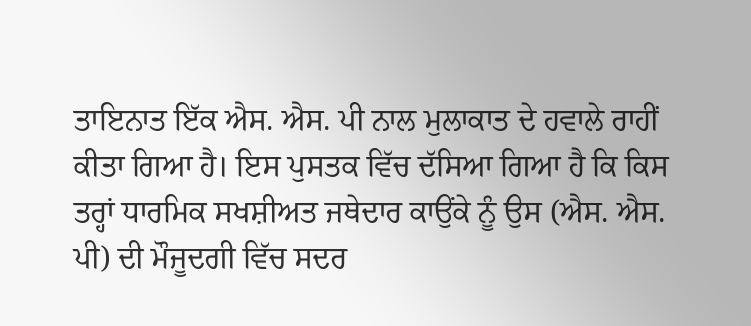ਤਾਇਨਾਤ ਇੱਕ ਐਸ. ਐਸ. ਪੀ ਨਾਲ ਮੁਲਾਕਾਤ ਦੇ ਹਵਾਲੇ ਰਾਹੀਂ ਕੀਤਾ ਗਿਆ ਹੈ। ਇਸ ਪੁਸਤਕ ਵਿੱਚ ਦੱਸਿਆ ਗਿਆ ਹੈ ਕਿ ਕਿਸ ਤਰ੍ਹਾਂ ਧਾਰਮਿਕ ਸਖਸ਼ੀਅਤ ਜਥੇਦਾਰ ਕਾਉਂਕੇ ਨੂੰ ਉਸ (ਐਸ. ਐਸ. ਪੀ) ਦੀ ਮੌਜੂਦਗੀ ਵਿੱਚ ਸਦਰ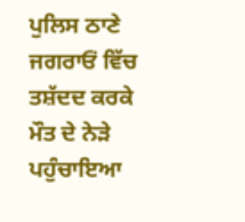ਪੁਲਿਸ ਠਾਣੇ ਜਗਰਾਓਂ ਵਿੱਚ ਤਸ਼ੱਦਦ ਕਰਕੇ ਮੌਤ ਦੇ ਨੇੜੇ ਪਹੁੰਚਾਇਆ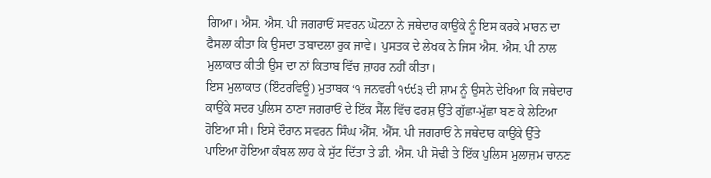ਗਿਆ। ਐਸ. ਐਸ. ਪੀ ਜਗਰਾਓਂ ਸਵਰਨ ਘੋਟਨਾ ਨੇ ਜਥੇਦਾਰ ਕਾਉਂਕੇ ਨੂੰ ਇਸ ਕਰਕੇ ਮਾਰਨ ਦਾ ਫੈਸਲਾ ਕੀਤਾ ਕਿ ਉਸਦਾ ਤਬਾਦਲਾ ਰੁਕ ਜਾਵੇ। ਪੁਸਤਕ ਦੇ ਲੇਖਕ ਨੇ ਜਿਸ ਐਸ. ਐਸ. ਪੀ ਨਾਲ ਮੁਲਾਕਾਤ ਕੀਤੀ ਉਸ ਦਾ ਨਾਂ ਕਿਤਾਬ ਵਿੱਚ ਜ਼ਾਹਰ ਨਹੀਂ ਕੀਤਾ।
ਇਸ ਮੁਲਾਕਾਤ (ਇੰਟਰਵਿਊ) ਮੁਤਾਬਕ ‘੧ ਜਨਵਰੀ ੧੯੯੩ ਦੀ ਸ਼ਾਮ ਨੂੰ ਉਸਨੇ ਦੇਖਿਆ ਕਿ ਜਥੇਦਾਰ ਕਾਉਂਕੇ ਸਦਰ ਪੁਲਿਸ ਠਾਣਾ ਜਗਰਾਓਂ ਦੇ ਇੱਕ ਸੈੱਲ ਵਿੱਚ ਫਰਸ਼ ਉੱਤੇ ਗੁੱਛਾ-ਮੁੱਛਾ ਬਣ ਕੇ ਲੇਟਿਆ ਹੋਇਆ ਸੀ। ਇਸੇ ਦੌਰਾਨ ਸਵਰਨ ਸਿੰਘ ਐੱਸ. ਐੱਸ. ਪੀ ਜਗਰਾਓਂ ਨੇ ਜਥੇਦਾਰ ਕਾਉਂਕੇ ਉੱਤੇ ਪਾਇਆ ਹੋਇਆ ਕੰਬਲ ਲਾਹ ਕੇ ਸੁੱਟ ਦਿੱਤਾ ਤੇ ਡੀ. ਐਸ. ਪੀ ਸੋਢੀ ਤੇ ਇੱਕ ਪੁਲਿਸ ਮੁਲਾਜ਼ਮ ਚਾਨਣ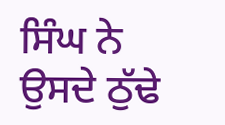ਸਿੰਘ ਨੇ ਉਸਦੇ ਠੁੱਢੇ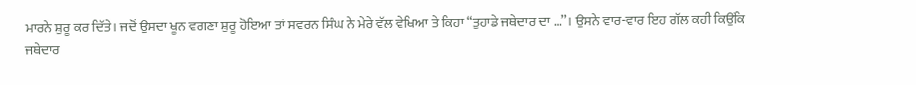ਮਾਰਨੇ ਸ਼ੁਰੂ ਕਰ ਦਿੱਤੇ। ਜਦੋਂ ਉਸਦਾ ਖੂਨ ਵਗਣਾ ਸ਼ੁਰੂ ਹੋਇਆ ਤਾਂ ਸਵਰਨ ਸਿੰਘ ਨੇ ਮੇਰੇ ਵੱਲ ਵੇਖਿਆ ਤੇ ਕਿਹਾ “ਤੁਹਾਡੇ ਜਥੇਦਾਰ ਦਾ …’’। ਉਸਨੇ ਵਾਰ-ਵਾਰ ਇਹ ਗੱਲ ਕਹੀ ਕਿਉਂਕਿ ਜਥੇਦਾਰ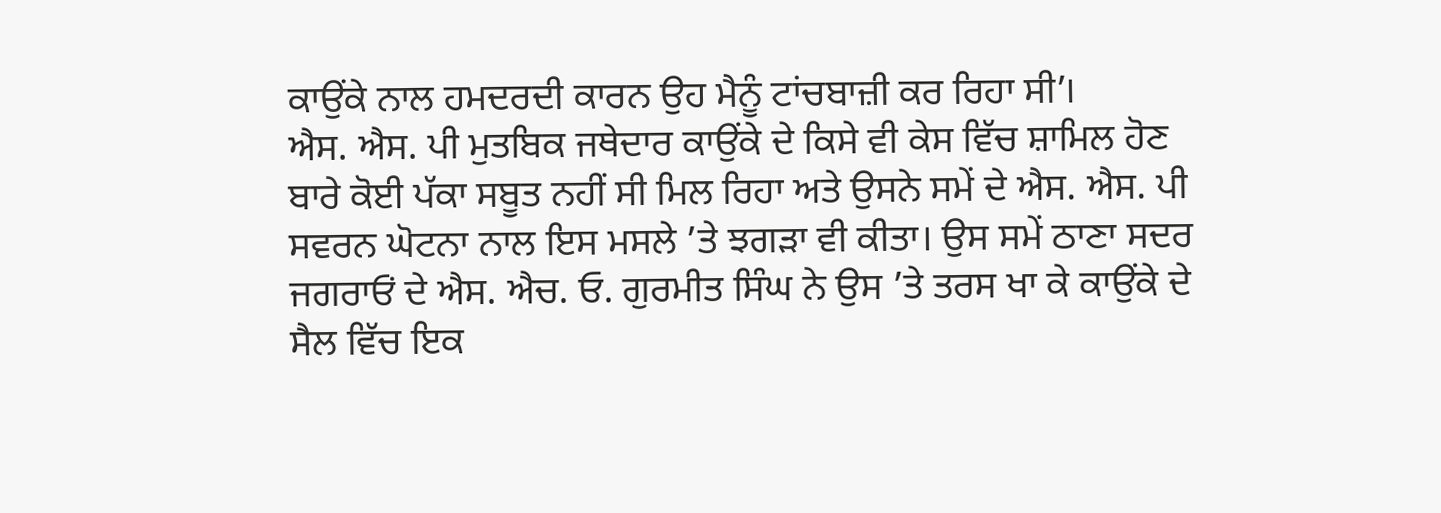ਕਾਉਂਕੇ ਨਾਲ ਹਮਦਰਦੀ ਕਾਰਨ ਉਹ ਮੈਨੂੰ ਟਾਂਚਬਾਜ਼ੀ ਕਰ ਰਿਹਾ ਸੀ’।
ਐਸ. ਐਸ. ਪੀ ਮੁਤਬਿਕ ਜਥੇਦਾਰ ਕਾਉਂਕੇ ਦੇ ਕਿਸੇ ਵੀ ਕੇਸ ਵਿੱਚ ਸ਼ਾਮਿਲ ਹੋਣ ਬਾਰੇ ਕੋਈ ਪੱਕਾ ਸਬੂਤ ਨਹੀਂ ਸੀ ਮਿਲ ਰਿਹਾ ਅਤੇ ਉਸਨੇ ਸਮੇਂ ਦੇ ਐਸ. ਐਸ. ਪੀ ਸਵਰਨ ਘੋਟਨਾ ਨਾਲ ਇਸ ਮਸਲੇ ’ਤੇ ਝਗੜਾ ਵੀ ਕੀਤਾ। ਉਸ ਸਮੇਂ ਠਾਣਾ ਸਦਰ ਜਗਰਾਓਂ ਦੇ ਐਸ. ਐਚ. ਓ. ਗੁਰਮੀਤ ਸਿੰਘ ਨੇ ਉਸ ’ਤੇ ਤਰਸ ਖਾ ਕੇ ਕਾਉਂਕੇ ਦੇ ਸੈਲ ਵਿੱਚ ਇਕ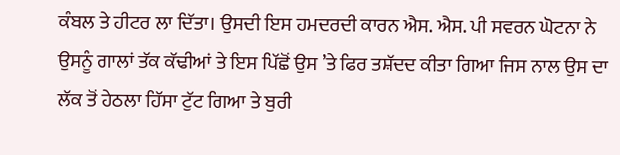ਕੰਬਲ ਤੇ ਹੀਟਰ ਲਾ ਦਿੱਤਾ। ਉਸਦੀ ਇਸ ਹਮਦਰਦੀ ਕਾਰਨ ਐਸ. ਐਸ. ਪੀ ਸਵਰਨ ਘੋਟਨਾ ਨੇ ਉਸਨੂੰ ਗਾਲਾਂ ਤੱਕ ਕੱਢੀਆਂ ਤੇ ਇਸ ਪਿੱਛੋਂ ਉਸ ’ਤੇ ਫਿਰ ਤਸ਼ੱਦਦ ਕੀਤਾ ਗਿਆ ਜਿਸ ਨਾਲ ਉਸ ਦਾ ਲੱਕ ਤੋਂ ਹੇਠਲਾ ਹਿੱਸਾ ਟੁੱਟ ਗਿਆ ਤੇ ਬੁਰੀ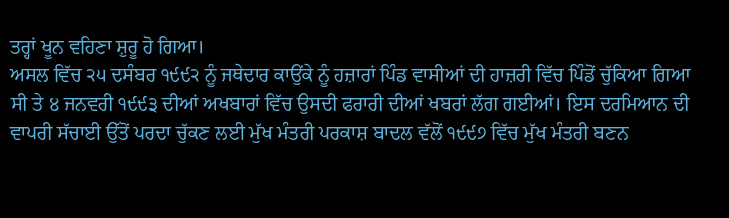ਤਰ੍ਹਾਂ ਖੂਨ ਵਹਿਣਾ ਸ਼ੁਰੂ ਹੋ ਗਿਆ।
ਅਸਲ ਵਿੱਚ ੨੫ ਦਸੰਬਰ ੧੯੯੨ ਨੂੰ ਜਥੇਦਾਰ ਕਾਉਂਕੇ ਨੂੰ ਹਜ਼ਾਰਾਂ ਪਿੰਡ ਵਾਸੀਆਂ ਦੀ ਹਾਜ਼ਰੀ ਵਿੱਚ ਪਿੰਡੋਂ ਚੁੱਕਿਆ ਗਿਆ ਸੀ ਤੇ ੪ ਜਨਵਰੀ ੧੯੯੩ ਦੀਆਂ ਅਖਬਾਰਾਂ ਵਿੱਚ ਉਸਦੀ ਫਰਾਰੀ ਦੀਆਂ ਖਬਰਾਂ ਲੱਗ ਗਈਆਂ। ਇਸ ਦਰਮਿਆਨ ਦੀ ਵਾਪਰੀ ਸੱਚਾਈ ਉੱਤੋਂ ਪਰਦਾ ਚੁੱਕਣ ਲਈ ਮੁੱਖ ਮੰਤਰੀ ਪਰਕਾਸ਼ ਬਾਦਲ ਵੱਲੋਂ ੧੯੯੭ ਵਿੱਚ ਮੁੱਖ ਮੰਤਰੀ ਬਣਨ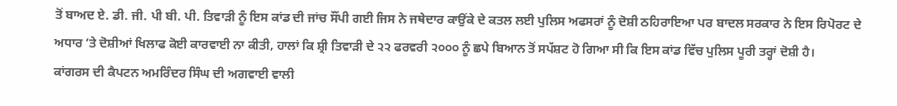ਤੋਂ ਬਾਅਦ ਏ. ਡੀ. ਜੀ. ਪੀ ਬੀ. ਪੀ. ਤਿਵਾੜੀ ਨੂੰ ਇਸ ਕਾਂਡ ਦੀ ਜਾਂਚ ਸੌਂਪੀ ਗਈ ਜਿਸ ਨੇ ਜਥੇਦਾਰ ਕਾਉਂਕੇ ਦੇ ਕਤਲ ਲਈ ਪੁਲਿਸ ਅਫਸਰਾਂ ਨੂੰ ਦੋਸ਼ੀ ਠਹਿਰਾਇਆ ਪਰ ਬਾਦਲ ਸਰਕਾਰ ਨੇ ਇਸ ਰਿਪੋਰਟ ਦੇ ਅਧਾਰ ’ਤੇ ਦੋਸ਼ੀਆਂ ਖਿਲਾਫ ਕੋਈ ਕਾਰਵਾਈ ਨਾ ਕੀਤੀ, ਹਾਲਾਂ ਕਿ ਸ਼੍ਰੀ ਤਿਵਾੜੀ ਦੇ ੨੨ ਫਰਵਰੀ ੨੦੦੦ ਨੂੰ ਛਪੇ ਬਿਆਨ ਤੋਂ ਸਪੱਸ਼ਟ ਹੋ ਗਿਆ ਸੀ ਕਿ ਇਸ ਕਾਂਡ ਵਿੱਚ ਪੁਲਿਸ ਪੂਰੀ ਤਰ੍ਹਾਂ ਦੋਸ਼ੀ ਹੈ।
ਕਾਂਗਰਸ ਦੀ ਕੈਪਟਨ ਅਮਰਿੰਦਰ ਸਿੰਘ ਦੀ ਅਗਵਾਈ ਵਾਲੀ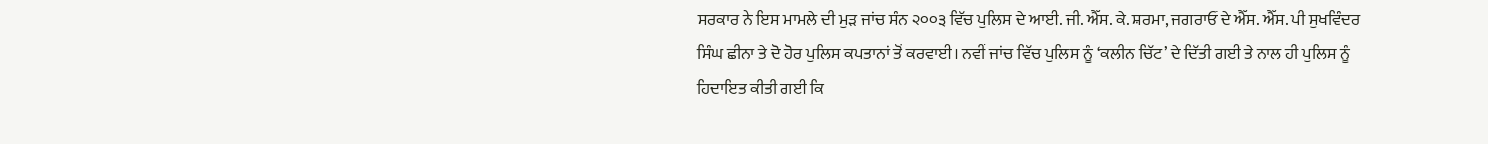ਸਰਕਾਰ ਨੇ ਇਸ ਮਾਮਲੇ ਦੀ ਮੁੜ ਜਾਂਚ ਸੰਨ ੨੦੦੩ ਵਿੱਚ ਪੁਲਿਸ ਦੇ ਆਈ. ਜੀ. ਐੱਸ. ਕੇ. ਸ਼ਰਮਾ, ਜਗਰਾਓਂ ਦੇ ਐੱਸ. ਐੱਸ. ਪੀ ਸੁਖਵਿੰਦਰ ਸਿੰਘ ਛੀਨਾ ਤੇ ਦੋ ਹੋਰ ਪੁਲਿਸ ਕਪਤਾਨਾਂ ਤੋਂ ਕਰਵਾਈ। ਨਵੀਂ ਜਾਂਚ ਵਿੱਚ ਪੁਲਿਸ ਨੂੰ ‘ਕਲੀਨ ਚਿੱਟ’ ਦੇ ਦਿੱਤੀ ਗਈ ਤੇ ਨਾਲ ਹੀ ਪੁਲਿਸ ਨੂੰ ਹਿਦਾਇਤ ਕੀਤੀ ਗਈ ਕਿ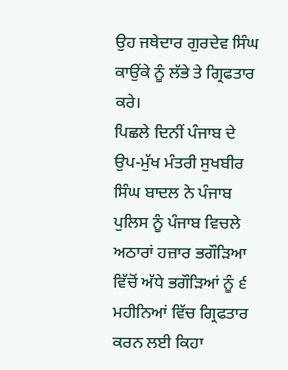ਉਹ ਜਥੇਦਾਰ ਗੁਰਦੇਵ ਸਿੰਘ ਕਾਉਂਕੇ ਨੂੰ ਲੱਭੇ ਤੇ ਗ੍ਰਿਫਤਾਰ ਕਰੇ।
ਪਿਛਲੇ ਦਿਨੀਂ ਪੰਜਾਬ ਦੇ ਉਪ-ਮੁੱਖ ਮੰਤਰੀ ਸੁਖਬੀਰ ਸਿੰਘ ਬਾਦਲ ਨੇ ਪੰਜਾਬ ਪੁਲਿਸ ਨੂੰ ਪੰਜਾਬ ਵਿਚਲੇ ਅਠਾਰਾਂ ਹਜ਼ਾਰ ਭਗੌੜਿਆ ਵਿੱਚੋਂ ਅੱਧੇ ਭਗੌੜਿਆਂ ਨੂੰ ੬ ਮਹੀਨਿਆਂ ਵਿੱਚ ਗ੍ਰਿਫਤਾਰ ਕਰਨ ਲਈ ਕਿਹਾ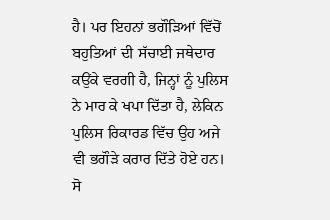ਹੈ। ਪਰ ਇਹਨਾਂ ਭਗੌੜਿਆਂ ਵਿੱਚੋਂ ਬਹੁਤਿਆਂ ਦੀ ਸੱਚਾਈ ਜਥੇਦਾਰ ਕਉਂਕੇ ਵਰਗੀ ਹੈ, ਜਿਨ੍ਹਾਂ ਨੂੰ ਪੁਲਿਸ ਨੇ ਮਾਰ ਕੇ ਖਪਾ ਦਿੱਤਾ ਹੈ, ਲੇਕਿਨ ਪੁਲਿਸ ਰਿਕਾਰਡ ਵਿੱਚ ਉਹ ਅਜੇ ਵੀ ਭਗੌੜੇ ਕਰਾਰ ਦਿੱਤੇ ਹੋਏ ਹਨ।
ਸੋ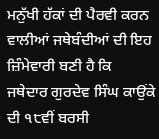ਮਨੁੱਖੀ ਹੱਕਾਂ ਦੀ ਪੈਰਵੀ ਕਰਨ ਵਾਲੀਆਂ ਜਥੇਬੰਦੀਆਂ ਦੀ ਇਹ ਜ਼ਿੰਮੇਵਾਰੀ ਬਣੀ ਹੈ ਕਿ ਜਥੇਦਾਰ ਗੁਰਦੇਵ ਸਿੰਘ ਕਾਉਂਕੇ ਦੀ ੧੮ਵੀਂ ਬਰਸੀ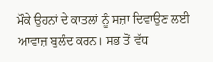ਮੌਕੇ ਉਹਨਾਂ ਦੇ ਕਾਤਲਾਂ ਨੂੰ ਸਜ਼ਾ ਦਿਵਾਉਣ ਲਈ ਆਵਾਜ਼ ਬੁਲੰਦ ਕਰਨ। ਸਭ ਤੋਂ ਵੱਧ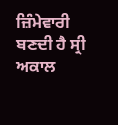ਜ਼ਿੰਮੇਵਾਰੀ ਬਣਦੀ ਹੈ ਸ੍ਰੀ ਅਕਾਲ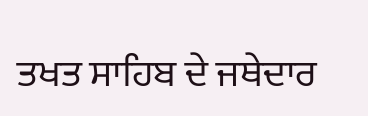ਤਖਤ ਸਾਹਿਬ ਦੇ ਜਥੇਦਾਰ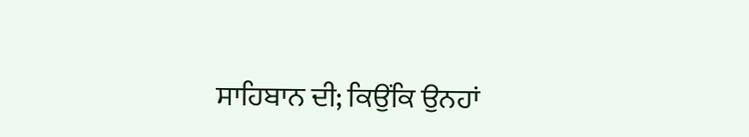ਸਾਹਿਬਾਨ ਦੀ; ਕਿਉਂਕਿ ਉਨਹਾਂ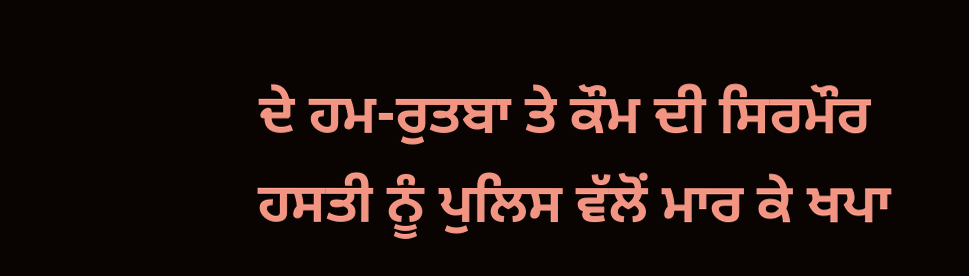ਦੇ ਹਮ-ਰੁਤਬਾ ਤੇ ਕੌਮ ਦੀ ਸਿਰਮੌਰ ਹਸਤੀ ਨੂੰ ਪੁਲਿਸ ਵੱਲੋਂ ਮਾਰ ਕੇ ਖਪਾ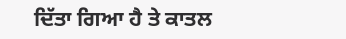ਦਿੱਤਾ ਗਿਆ ਹੈ ਤੇ ਕਾਤਲ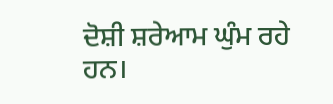ਦੋਸ਼ੀ ਸ਼ਰੇਆਮ ਘੁੰਮ ਰਹੇ ਹਨ।